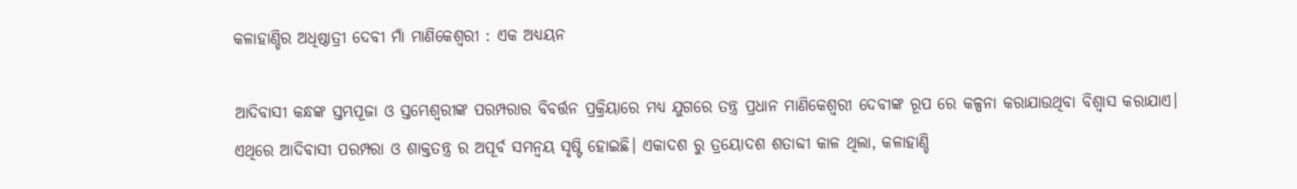କଳାହାଣ୍ଡିର ଅଧିଷ୍ଠାତ୍ରୀ ଦେବୀ ମାଁ ମାଣିକେଶ୍ବରୀ : ଏକ ଅଧ୍ୟୟନ

ଆଦିବାସୀ କନ୍ଧଙ୍କ ସ୍ତମ୍ଭପୂଜା ଓ ସ୍ତମ୍ଭେଶ୍ୱରୀଙ୍କ ପରମ୍ପରାର ବିବର୍ତ୍ତନ ପ୍ରକ୍ରିୟାରେ ମଧ୍ୟ ଯୁଗରେ ତନ୍ତ୍ର ପ୍ରଧାନ ମାଣିକେଶ୍ବରୀ ଦେବୀଙ୍କ ରୂପ ରେ କଳ୍ପନା କରାଯାଉଥିବା ବିଶ୍ୱାସ କରାଯାଏ। ଏଥିରେ ଆଦିବାସୀ ପରମ୍ପରା ଓ ଶାକ୍ତତନ୍ତ୍ର ର ଅପୂର୍ବ ସମନ୍ବୟ ସୃଷ୍ଟି ହୋଇଛି। ଏକାଦଶ ରୁ ତ୍ରୟୋଦଶ ଶତାବ୍ଦୀ କାଳ ଥିଲା, କଳାହାଣ୍ଡି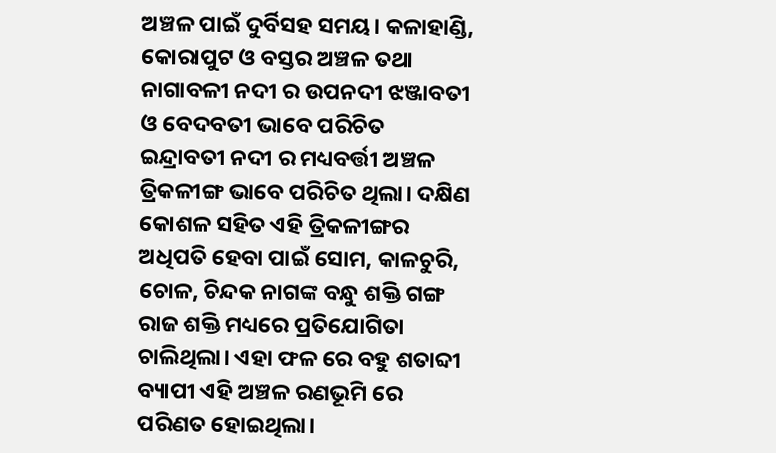ଅଞ୍ଚଳ ପାଇଁ ଦୁର୍ବିସହ ସମୟ। କଳାହାଣ୍ଡି, କୋରାପୁଟ ଓ ବସ୍ତର ଅଞ୍ଚଳ ତଥା ନାଗାବଳୀ ନଦୀ ର ଉପନଦୀ ଝଞ୍ଜାବତୀ ଓ ବେଦବତୀ ଭାବେ ପରିଚିତ ଇନ୍ଦ୍ରାବତୀ ନଦୀ ର ମଧ୍ୟବର୍ତ୍ତୀ ଅଞ୍ଚଳ ତ୍ରିକଳୀଙ୍ଗ ଭାବେ ପରିଚିତ ଥିଲା। ଦକ୍ଷିଣ କୋଶଳ ସହିତ ଏହି ତ୍ରିକଳୀଙ୍ଗର ଅଧିପତି ହେବା ପାଇଁ ସୋମ, କାଳଚୁରି, ଚୋଳ, ଚିନ୍ଦକ ନାଗଙ୍କ ବନ୍ଧୁ ଶକ୍ତି ଗଙ୍ଗ ରାଜ ଶକ୍ତି ମଧ୍ୟରେ ପ୍ରତିଯୋଗିତା ଚାଲିଥିଲା। ଏହା ଫଳ ରେ ବହୁ ଶତାବ୍ଦୀ ବ୍ୟାପୀ ଏହି ଅଞ୍ଚଳ ରଣଭୂମି ରେ ପରିଣତ ହୋଇଥିଲା।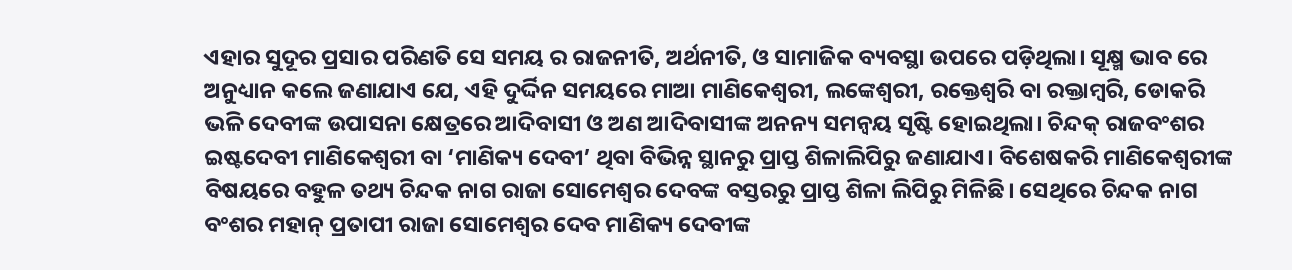ଏହାର ସୁଦୂର ପ୍ରସାର ପରିଣତି ସେ ସମୟ ର ରାଜନୀତି, ଅର୍ଥନୀତି, ଓ ସାମାଜିକ ବ୍ୟବସ୍ଥା ଉପରେ ପଡ଼ିଥିଲା। ସୂକ୍ଷ୍ମ ଭାବ ରେ ଅନୁଧ୍ୟାନ କଲେ ଜଣାଯାଏ ଯେ, ଏହି ଦୁର୍ଦ୍ଦିନ ସମୟରେ ମାଆ ମାଣିକେଶ୍ବରୀ, ଲଙ୍କେଶ୍ୱରୀ, ରକ୍ତେଶ୍ଵରି ବା ରକ୍ତାମ୍ବରି, ଡୋକରି ଭଳି ଦେବୀଙ୍କ ଉପାସନା କ୍ଷେତ୍ରରେ ଆଦିବାସୀ ଓ ଅଣ ଆଦିବାସୀଙ୍କ ଅନନ୍ୟ ସମନ୍ବୟ ସୃଷ୍ଟି ହୋଇଥିଲା। ଚିନ୍ଦକ୍ ରାଜବଂଶର ଇଷ୍ଟଦେବୀ ମାଣିକେଶ୍ବରୀ ବା ‘ମାଣିକ୍ୟ ଦେବୀ’ ଥିବା ବିଭିନ୍ନ ସ୍ଥାନରୁ ପ୍ରାପ୍ତ ଶିଳାଲିପିରୁ ଜଣାଯାଏ। ବିଶେଷକରି ମାଣିକେଶ୍ବରୀଙ୍କ ବିଷୟରେ ବହୁଳ ତଥ୍ୟ ଚିନ୍ଦକ ନାଗ ରାଜା ସୋମେଶ୍ୱର ଦେବଙ୍କ ବସ୍ତରରୁ ପ୍ରାପ୍ତ ଶିଳା ଲିପିରୁ ମିଳିଛି। ସେଥିରେ ଚିନ୍ଦକ ନାଗ ବଂଶର ମହାନ୍ ପ୍ରତାପୀ ରାଜା ସୋମେଶ୍ୱର ଦେବ ମାଣିକ୍ୟ ଦେବୀଙ୍କ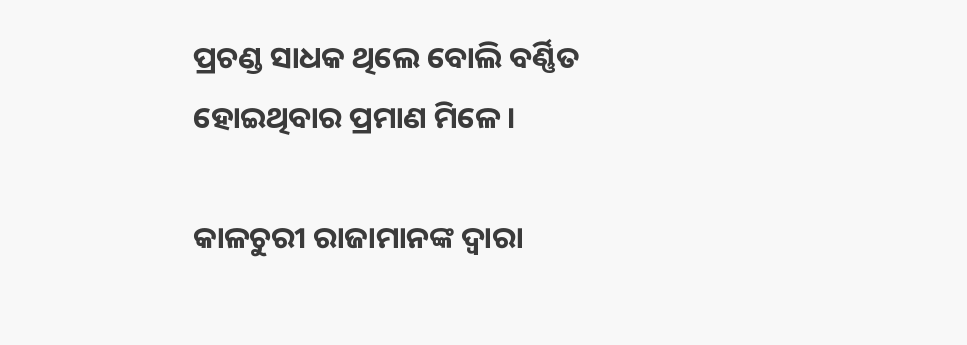ପ୍ରଚଣ୍ଡ ସାଧକ ଥିଲେ ବୋଲି ବର୍ଣ୍ଣିତ ହୋଇଥିବାର ପ୍ରମାଣ ମିଳେ।

କାଳଚୁରୀ ରାଜାମାନଙ୍କ ଦ୍ୱାରା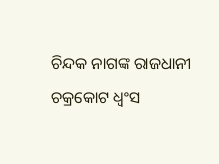ଚିନ୍ଦକ ନାଗଙ୍କ ରାଜଧାନୀ ଚକ୍ରକୋଟ ଧ୍ୱଂସ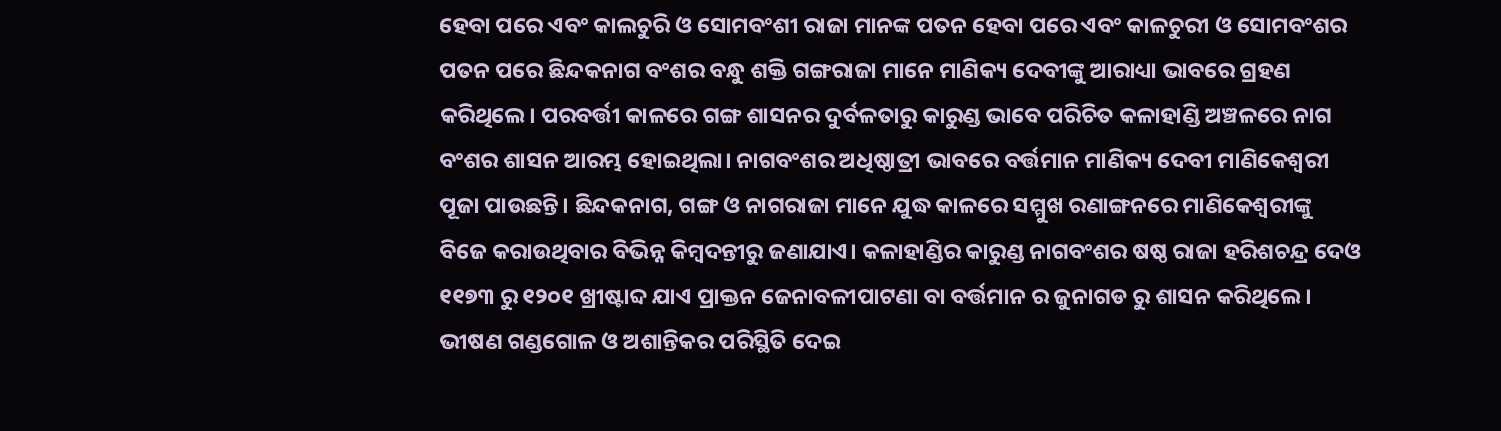ହେବା ପରେ ଏବଂ କାଲଚୁରି ଓ ସୋମବଂଶୀ ରାଜା ମାନଙ୍କ ପତନ ହେବା ପରେ ଏବଂ କାଳଚୁରୀ ଓ ସୋମବଂଶର ପତନ ପରେ ଛିନ୍ଦକନାଗ ବଂଶର ବନ୍ଧୁ ଶକ୍ତି ଗଙ୍ଗରାଜା ମାନେ ମାଣିକ୍ୟ ଦେବୀଙ୍କୁ ଆରାଧ୍ୟା ଭାବରେ ଗ୍ରହଣ କରିଥିଲେ। ପରବର୍ତ୍ତୀ କାଳରେ ଗଙ୍ଗ ଶାସନର ଦୁର୍ବଳତାରୁ କାରୁଣ୍ଡ ଭାବେ ପରିଚିତ କଳାହାଣ୍ଡି ଅଞ୍ଚଳରେ ନାଗ ବଂଶର ଶାସନ ଆରମ୍ଭ ହୋଇଥିଲା। ନାଗବଂଶର ଅଧିଷ୍ଠାତ୍ରୀ ଭାବରେ ବର୍ତ୍ତମାନ ମାଣିକ୍ୟ ଦେବୀ ମାଣିକେଶ୍ଵରୀ ପୂଜା ପାଉଛନ୍ତି। ଛିନ୍ଦକନାଗ, ଗଙ୍ଗ ଓ ନାଗରାଜା ମାନେ ଯୁଦ୍ଧ କାଳରେ ସମ୍ମୁଖ ରଣାଙ୍ଗନରେ ମାଣିକେଶ୍ଵରୀଙ୍କୁ ବିଜେ କରାଉଥିବାର ବିଭିନ୍ନ କିମ୍ବଦନ୍ତୀରୁ ଜଣାଯାଏ। କଳାହାଣ୍ଡିର କାରୁଣ୍ଡ ନାଗବଂଶର ଷଷ୍ଠ ରାଜା ହରିଶଚନ୍ଦ୍ର ଦେଓ ୧୧୭୩ ରୁ ୧୨୦୧ ଖ୍ରୀଷ୍ଟାବ୍ଦ ଯାଏ ପ୍ରାକ୍ତନ ଜେନାବଳୀପାଟଣା ବା ବର୍ତ୍ତମାନ ର ଜୁନାଗଡ ରୁ ଶାସନ କରିଥିଲେ। ଭୀଷଣ ଗଣ୍ଡଗୋଳ ଓ ଅଶାନ୍ତିକର ପରିସ୍ଥିତି ଦେଇ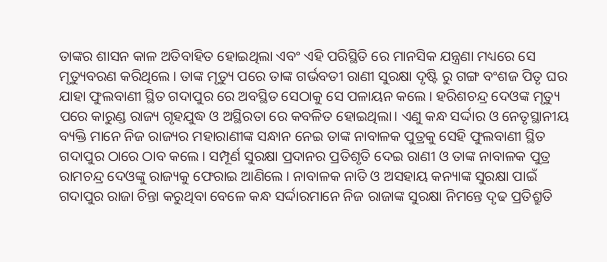ତାଙ୍କର ଶାସନ କାଳ ଅତିବାହିତ ହୋଇଥିଲା ଏବଂ ଏହି ପରିସ୍ଥିତି ରେ ମାନସିକ ଯନ୍ତ୍ରଣା ମଧ୍ୟରେ ସେ ମୃତ୍ୟୁବରଣ କରିଥିଲେ। ତାଙ୍କ ମୃତ୍ୟୁ ପରେ ତାଙ୍କ ଗର୍ଭବତୀ ରାଣୀ ସୁରକ୍ଷା ଦୃଷ୍ଟି ରୁ ଗଙ୍ଗ ବଂଶଜ ପିତୃ ଘର ଯାହା ଫୁଲବାଣୀ ସ୍ଥିତ ଗଦାପୁର ରେ ଅବସ୍ଥିତ ସେଠାକୁ ସେ ପଳାୟନ କଲେ। ହରିଶଚନ୍ଦ୍ର ଦେଓଙ୍କ ମୃତ୍ୟୁ ପରେ କାରୁଣ୍ଡ ରାଜ୍ୟ ଗୃହଯୁଦ୍ଧ ଓ ଅସ୍ଥିରତା ରେ କବଳିତ ହୋଇଥିଲା। ଏଣୁ କନ୍ଧ ସର୍ଦ୍ଦାର ଓ ନେତୃସ୍ଥାନୀୟ ବ୍ୟକ୍ତି ମାନେ ନିଜ ରାଜ୍ୟର ମହାରାଣୀଙ୍କ ସନ୍ଧାନ ନେଇ ତାଙ୍କ ନାବାଳକ ପୁତ୍ରକୁ ସେହି ଫୁଲବାଣୀ ସ୍ଥିତ ଗଦାପୁର ଠାରେ ଠାବ କଲେ। ସମ୍ପୂର୍ଣ ସୁରକ୍ଷା ପ୍ରଦାନର ପ୍ରତିଶୃତି ଦେଇ ରାଣୀ ଓ ତାଙ୍କ ନାବାଳକ ପୁତ୍ର ରାମଚନ୍ଦ୍ର ଦେଓଙ୍କୁ ରାଜ୍ୟକୁ ଫେରାଇ ଆଣିଲେ। ନାବାଳକ ନାତି ଓ ଅସହାୟ କନ୍ୟାଙ୍କ ସୁରକ୍ଷା ପାଇଁ ଗଦାପୁର ରାଜା ଚିନ୍ତା କରୁଥିବା ବେଳେ କନ୍ଧ ସର୍ଦ୍ଦାରମାନେ ନିଜ ରାଜାଙ୍କ ସୁରକ୍ଷା ନିମନ୍ତେ ଦୃଢ ପ୍ରତିଶ୍ରୁତି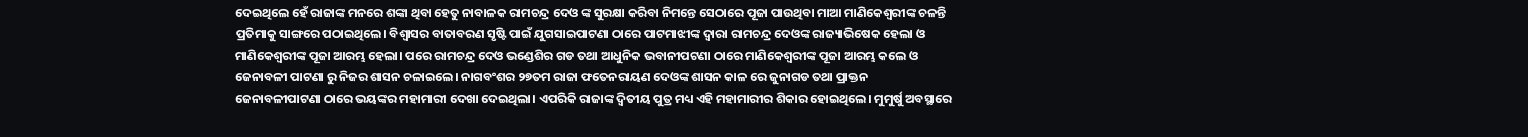ଦେଇଥିଲେ ହେଁ ରାଜାଙ୍କ ମନରେ ଶଙ୍କା ଥିବା ହେତୁ ନାବାଳକ ରାମଚନ୍ଦ୍ର ଦେଓ ଙ୍କ ସୁରକ୍ଷା କରିବା ନିମନ୍ତେ ସେଠାରେ ପୂଜା ପାଉଥିବା ମାଆ ମାଣିକେଶ୍ଵରୀଙ୍କ ଚଳନ୍ତି ପ୍ରତିମାକୁ ସାଙ୍ଗରେ ପଠାଇଥିଲେ। ବିଶ୍ବାସର ବାତାବରଣ ସୃଷ୍ଟି ପାଇଁ ଯୁଗସାଇପାଟଣା ଠାରେ ପାଟମାଝୀଙ୍କ ଦ୍ବାରା ରାମଚନ୍ଦ୍ର ଦେଓଙ୍କ ରାଜ୍ୟାଭିଷେକ ହେଲା ଓ ମାଣିକେଶ୍ଵରୀଙ୍କ ପୂଜା ଆରମ୍ଭ ହେଲା। ପରେ ରାମଚନ୍ଦ୍ର ଦେଓ ଭଣ୍ଡେଶିର ଗଡ ତଥା ଆଧୁନିକ ଭବାନୀପଟଣା ଠାରେ ମାଣିକେଶ୍ଵରୀଙ୍କ ପୂଜା ଆରମ୍ଭ କଲେ ଓ ଜେନାବଳୀ ପାଟଣା ରୁ ନିଜର ଶାସନ ଚଳାଇଲେ। ନାଗବଂଶର ୨୭ତମ ରାଜା ଫତେନରାୟଣ ଦେଓଙ୍କ ଶାସନ କାଳ ରେ ଜୁନାଗଡ ତଥା ପ୍ରାକ୍ତନ ଜେନାବଳୀପାଟଣା ଠାରେ ଭୟଙ୍କର ମହାମାରୀ ଦେଖା ଦେଇଥିଲା। ଏପରିକି ରାଜାଙ୍କ ଦ୍ବିତୀୟ ପୁତ୍ର ମଧ୍ୟ ଏହି ମହାମାରୀର ଶିକାର ହୋଇଥିଲେ। ମୁମୁର୍ଷୁ ଅବସ୍ଥାରେ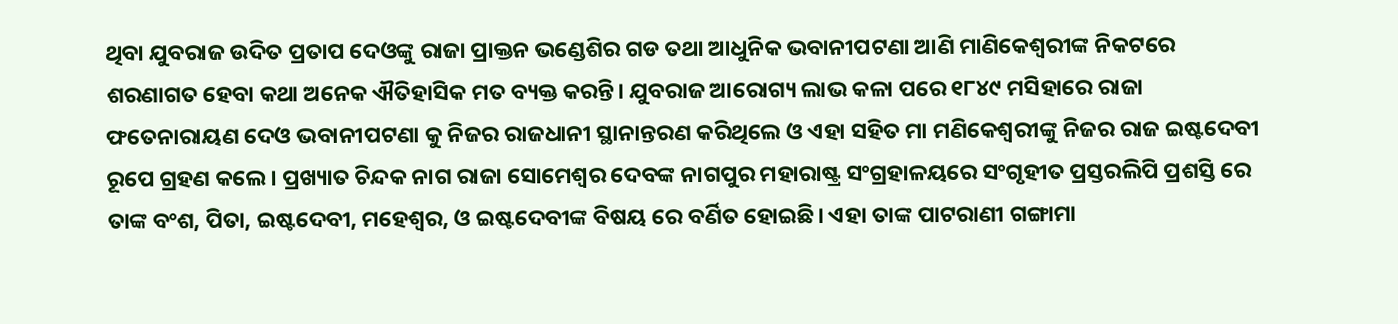ଥିବା ଯୁବରାଜ ଉଦିତ ପ୍ରତାପ ଦେଓଙ୍କୁ ରାଜା ପ୍ରାକ୍ତନ ଭଣ୍ଡେଶିର ଗଡ ତଥା ଆଧୁନିକ ଭବାନୀପଟଣା ଆଣି ମାଣିକେଶ୍ଵରୀଙ୍କ ନିକଟରେ ଶରଣାଗତ ହେବା କଥା ଅନେକ ଐତିହାସିକ ମତ ବ୍ୟକ୍ତ କରନ୍ତି। ଯୁବରାଜ ଆରୋଗ୍ୟ ଲାଭ କଳା ପରେ ୧୮୪୯ ମସିହାରେ ରାଜା ଫତେନାରାୟଣ ଦେଓ ଭବାନୀପଟଣା କୁ ନିଜର ରାଜଧାନୀ ସ୍ଥାନାନ୍ତରଣ କରିଥିଲେ ଓ ଏହା ସହିତ ମା ମଣିକେଶ୍ଵରୀଙ୍କୁ ନିଜର ରାଜ ଇଷ୍ଟଦେବୀ ରୂପେ ଗ୍ରହଣ କଲେ। ପ୍ରଖ୍ୟାତ ଚିନ୍ଦକ ନାଗ ରାଜା ସୋମେଶ୍ଵର ଦେବଙ୍କ ନାଗପୁର ମହାରାଷ୍ଟ୍ର ସଂଗ୍ରହାଳୟରେ ସଂଗୃହୀତ ପ୍ରସ୍ତରଲିପି ପ୍ରଶସ୍ତି ରେ ତାଙ୍କ ବଂଶ, ପିତା, ଇଷ୍ଟଦେବୀ, ମହେଶ୍ବର, ଓ ଇଷ୍ଟଦେବୀଙ୍କ ବିଷୟ ରେ ବର୍ଣିତ ହୋଇଛି। ଏହା ତାଙ୍କ ପାଟରାଣୀ ଗଙ୍ଗାମା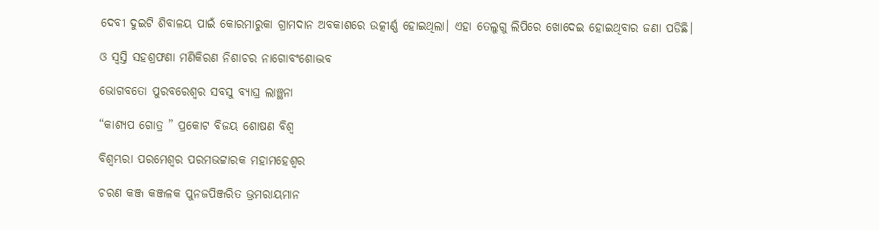ଦେବୀ ଦୁଇଟି ଶିବାଳୟ ପାଇଁ କୋରମାରୁକା ଗ୍ରାମଦାନ ଅବକାଶରେ ଉତ୍କୀର୍ଣ୍ଣ ହୋଇଥିଲା। ଏହା ତେଲୁଗୁ ଲିପିରେ ଖୋଦେଇ ହୋଇଥିବାର ଜଣା ପଡିଛି।

ଓ ସ୍ଵସ୍ତି ସହଶ୍ରଫଣା ମଣିକିରଣ ନିଶାଚର ନାଗୋବଂଶୋଦ୍ଭବ

ଭୋଗବତୋ ପୁରବରେଶ୍ଵର ସବସୁ ବ୍ୟାଘ୍ର ଲାଞ୍ଛନା

“କାଶ୍ୟପ ଗୋତ୍ର ” ପ୍ରକୋଟ ବିଜୟ ଶୋଷଣ ବିଶ୍ଵ

ବିଶ୍ଵମ୍ଭରା ପରମେଶ୍ବର ପରମଭଟ୍ଟାରକ ମହାମହେଶ୍ଵର

ଚରଣ କଞ୍ଜ କଞ୍ଜଳକ ପୁନଜପିଞ୍ଜରିତ ଭ୍ରମରାୟମାନ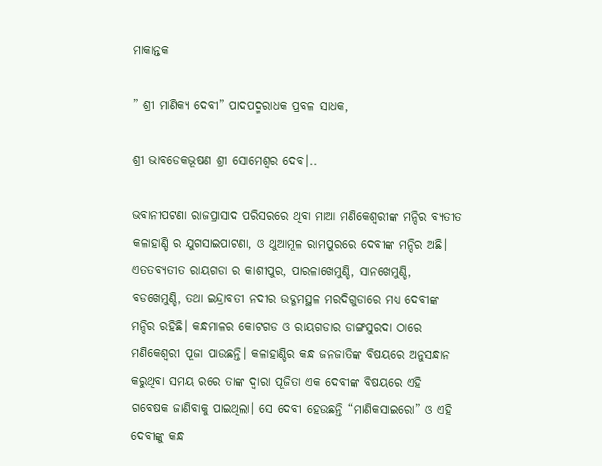ମାକାନ୍ତକ

” ଶ୍ରୀ ମାଣିକ୍ୟ ଦେବୀ” ପାଦପଦ୍ମରାଧକ ପ୍ରବଳ ସାଧକ,

ଶ୍ରୀ ଭାବଡେକଭୂଷଣ ଶ୍ରୀ ସୋମେଶ୍ଵର ଦେବ।..

ଭବାନୀପଟଣା ରାଜପ୍ରାସାଦ ପରିସରରେ ଥିବା ମାଆ ମଣିକେଶ୍ଵରୀଙ୍କ ମନ୍ଦିର ବ୍ୟତୀତ କଳାହାଣ୍ଡି ର ଯୁଗସାଇପାଟଣା, ଓ ଥୁଆମୂଳ ରାମପୁରରେ ଦେବୀଙ୍କ ମନ୍ଦିର ଅଛି। ଏତତବ୍ୟତୀତ ରାୟଗଡା ର କାଶୀପୁର, ପାରଳାଖେମୁଣ୍ଡି, ସାନଖେମୁଣ୍ଡି, ବଡଖେମୁଣ୍ଡି, ତଥା ଇନ୍ଦ୍ରାବତୀ ନଦୀର ଉଦ୍ଗମସ୍ଥଳ ମରଦିଗୁଡାରେ ମଧ୍ୟ ଦେବୀଙ୍କ ମନ୍ଦିର ରହିଛି। କନ୍ଧମାଳର କୋଟଗଡ ଓ ରାୟଗଡାର ଡାଙ୍ଗସୁରଦା ଠାରେ ମଣିକେଶ୍ଵରୀ ପୂଜା ପାଉଛନ୍ତି। କଳାହାଣ୍ଡିର କନ୍ଧ ଜନଜାତିଙ୍କ ବିଷୟରେ ଅନୁସନ୍ଧାନ କରୁଥିବା ସମୟ ରରେ ତାଙ୍କ ଦ୍ବାରା ପୂଜିତା ଏକ ଦେବୀଙ୍କ ବିଷୟରେ ଏହି ଗବେଷକ ଜାଣିବାକୁ ପାଇଥିଲା। ସେ ଦେବୀ ହେଉଛନ୍ତି “ମାଣିକସାଇରୋ” ଓ ଏହି ଦେବୀଙ୍କୁ କନ୍ଧ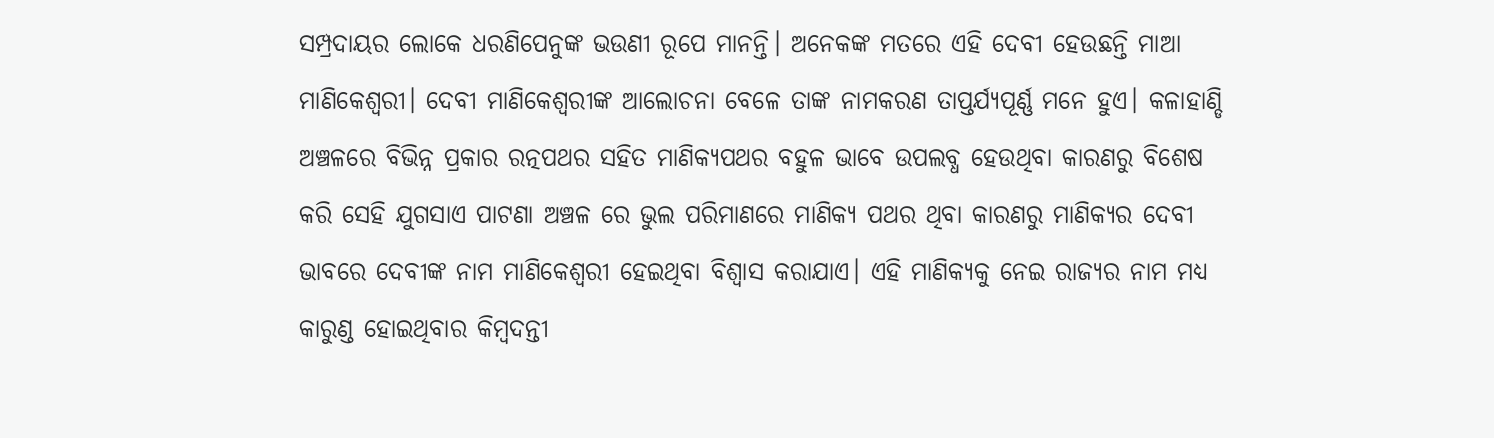ସମ୍ପ୍ରଦାୟର ଲୋକେ ଧରଣିପେନୁଙ୍କ ଭଉଣୀ ରୂପେ ମାନନ୍ତି। ଅନେକଙ୍କ ମତରେ ଏହି ଦେବୀ ହେଉଛନ୍ତି ମାଆ ମାଣିକେଶ୍ଵରୀ। ଦେବୀ ମାଣିକେଶ୍ଵରୀଙ୍କ ଆଲୋଚନା ବେଳେ ତାଙ୍କ ନାମକରଣ ତାପ୍ତର୍ଯ୍ୟପୂର୍ଣ୍ଣ ମନେ ହୁଏ। କଳାହାଣ୍ଡି ଅଞ୍ଚଳରେ ବିଭିନ୍ନ ପ୍ରକାର ରତ୍ନପଥର ସହିତ ମାଣିକ୍ୟପଥର ବହୁଳ ଭାବେ ଉପଲବ୍ଧ ହେଉଥିବା କାରଣରୁ ବିଶେଷ କରି ସେହି ଯୁଗସାଏ ପାଟଣା ଅଞ୍ଚଳ ରେ ଭୁଲ ପରିମାଣରେ ମାଣିକ୍ୟ ପଥର ଥିବା କାରଣରୁ ମାଣିକ୍ୟର ଦେବୀ ଭାବରେ ଦେବୀଙ୍କ ନାମ ମାଣିକେଶ୍ଵରୀ ହେଇଥିବା ବିଶ୍ବାସ କରାଯାଏ। ଏହି ମାଣିକ୍ୟକୁ ନେଇ ରାଜ୍ୟର ନାମ ମଧ୍ୟ କାରୁଣ୍ଡ ହୋଇଥିବାର କିମ୍ବଦନ୍ତୀ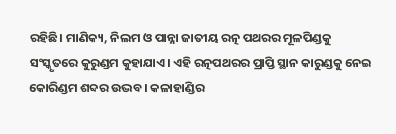ରହିଛି। ମାଣିକ୍ୟ, ନିଲମ ଓ ପାନ୍ନା ଜାତୀୟ ରତ୍ନ ପଥରର ମୂଳପିଣ୍ଡକୁ ସଂସ୍କୃତରେ କୁରୁଣ୍ଡମ କୁହାଯାଏ। ଏହି ରତ୍ନପଥରର ପ୍ରାପ୍ତି ସ୍ଥାନ କାରୁଣ୍ଡକୁ ନେଇ କୋରିଣ୍ଡମ ଶବ୍ଦର ଉଦ୍ଭବ। କଳାହାଣ୍ଡିର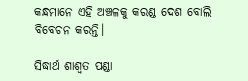କନ୍ଧମାନେ ଏହି ଅଞ୍ଚଳକୁ କରଣ୍ଡ ଦେଶ ବୋଲି ବିବେଚନ କରନ୍ତି।

ସିଦ୍ଧାର୍ଥ ଶାଶ୍ଵତ ପଣ୍ଡା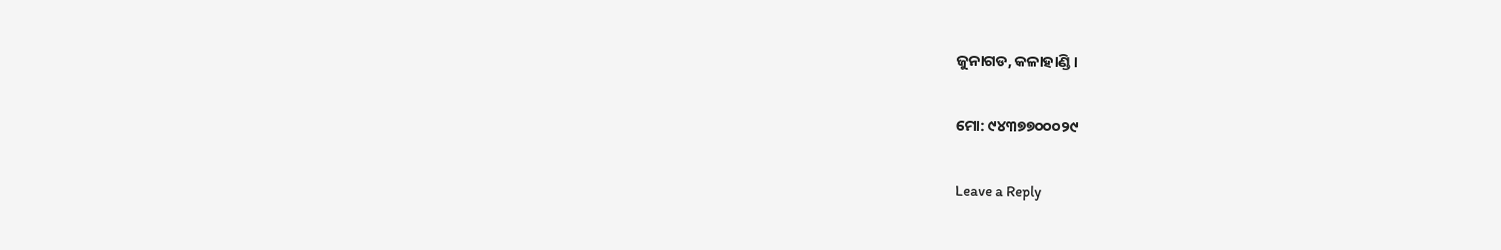ଜୁନାଗଡ, କଳାହାଣ୍ଡି ।

ମୋ: ୯୪୩୭୭୦୦୦୨୯

Leave a Reply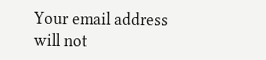Your email address will not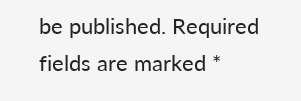be published. Required fields are marked *